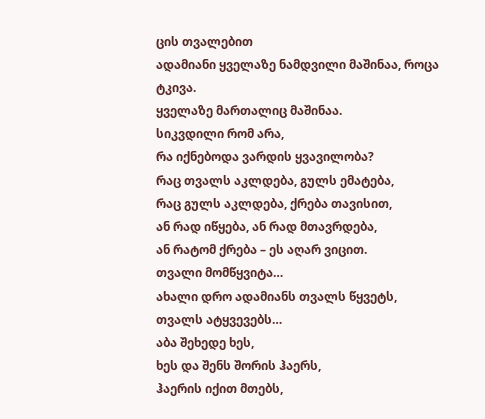ცის თვალებით
ადამიანი ყველაზე ნამდვილი მაშინაა, როცა ტკივა.
ყველაზე მართალიც მაშინაა.
სიკვდილი რომ არა,
რა იქნებოდა ვარდის ყვავილობა?
რაც თვალს აკლდება, გულს ემატება,
რაც გულს აკლდება, ქრება თავისით,
ან რად იწყება, ან რად მთავრდება,
ან რატომ ქრება – ეს აღარ ვიცით.
თვალი მომწყვიტა…
ახალი დრო ადამიანს თვალს წყვეტს,
თვალს ატყვევებს…
აბა შეხედე ხეს,
ხეს და შენს შორის ჰაერს,
ჰაერის იქით მთებს,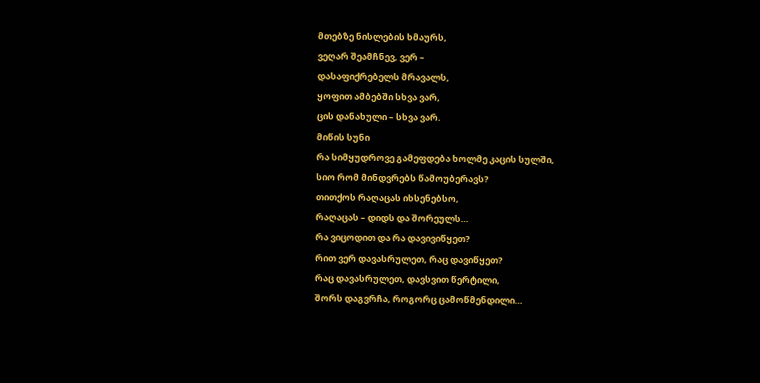მთებზე ნისლების ხმაურს,
ვეღარ შეამჩნევ, ვერ –
დასაფიქრებელს მრავალს,
ყოფით ამბებში სხვა ვარ,
ცის დანახული – სხვა ვარ.
მიწის სუნი
რა სიმყუდროვე გამეფდება ხოლმე კაცის სულში,
სიო რომ მინდვრებს წამოუბერავს?
თითქოს რაღაცას იხსენებსო,
რაღაცას – დიდს და შორეულს…
რა ვიცოდით და რა დავივიწყეთ?
რით ვერ დავასრულეთ, რაც დავიწყეთ?
რაც დავასრულეთ, დავსვით წერტილი,
შორს დაგვრჩა, როგორც ცამოწმენდილი…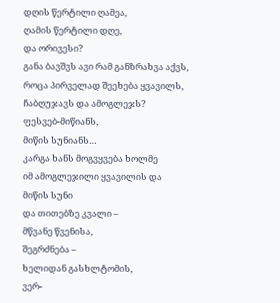დღის წერტილი ღამეა,
ღამის წერტილი დღე,
და ორივესი?
განა ბავშვს ავი რამ განზრახვა აქვს,
როცა პირველად შეეხება ყვავილს,
ჩაბღუჯავს და ამოგლეჯს?
ფესვებ-მიწიანს,
მიწის სუნიანს…
კარგა ხანს მოგვყვება ხოლმე
იმ ამოგლეჯილი ყვავილის და მიწის სუნი
და თითებზე კვალი –
მწვანე წვენისა,
შეგრძნება –
ხელიდან გასხლტომის,
ვერ-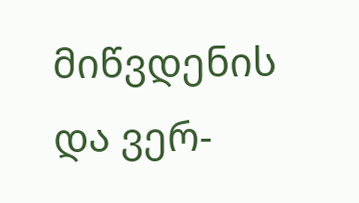მიწვდენის
და ვერ-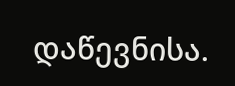დაწევნისა.